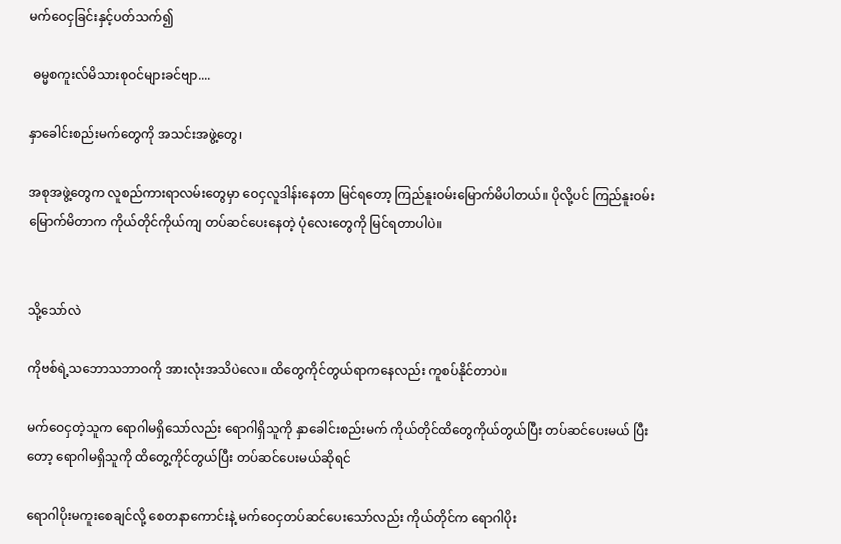မက်ဝေငှခြင်းနှင့်ပတ်သက်၍

 ဓမ္မစကူးလ်မိသားစုဝင်များခင်ဗျာ....

နှာခေါင်းစည်းမက်တွေကို အသင်းအဖွဲ့တွေ၊

အစုအဖွဲ့တွေက လူစည်ကားရာလမ်းတွေမှာ ဝေငှလူဒါန်းနေတာ မြင်ရတော့ ကြည်နူးဝမ်းမြောက်မိပါတယ်။ ပိုလို့ပင် ကြည်နူးဝမ်းမြောက်မိတာက ကိုယ်တိုင်ကိုယ်ကျ တပ်ဆင်ပေးနေတဲ့ ပုံလေးတွေကို မြင်ရတာပါပဲ။


သို့သော်လဲ

ကိုဗစ်ရဲ့သဘောသဘာဝကို အားလုံးအသိပဲလေ။ ထိတွေကိုင်တွယ်ရာကနေလည်း ကူစပ်နိုင်တာပဲ။

မက်ဝေငှတဲ့သူက ရောဂါမရှိသော်လည်း ရောဂါရှိသူကို နှာခေါင်းစည်းမက် ကိုယ်တိုင်ထိတွေကိုယ်တွယ်ပြီး တပ်ဆင်ပေးမယ် ပြီးတော့ ရောဂါမရှိသူကို ထိတွေ့ကိုင်တွယ်ပြီး တပ်ဆင်ပေးမယ်ဆိုရင်

ရောဂါပိုးမကူးစေချင်လို့ စေတနာကောင်းနဲ့ မက်ဝေငှတပ်ဆင်ပေးသော်လည်း ကိုယ်တိုင်က ရောဂါပိုး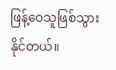ဖြန့်ဝေသူဖြစ်သွားနိုင်တယ်။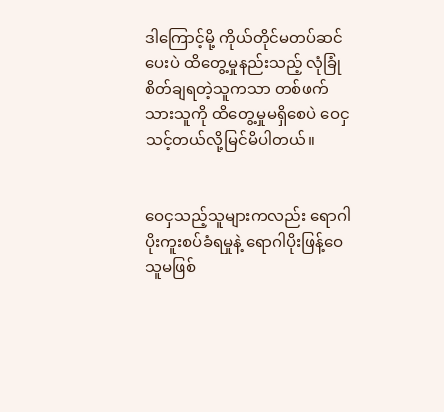ဒါကြောင့်မို့ ကိုယ်တိုင်မတပ်ဆင်ပေးပဲ ထိတွေ့မှုနည်းသည့် လုံခြုံစိတ်ချရတဲ့သူကသာ တစ်ဖက်သားသူကို ထိတွေ့မှုမရှိစေပဲ ဝေငှသင့်တယ်လို့မြင်မိပါတယ်။


ဝေငှသည့်သူများကလည်း ရောဂါပိုးကူးစပ်ခံရမှုနဲ့ ရောဂါပိုးဖြန့်ဝေသူမဖြစ်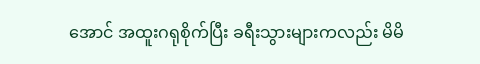အောင် အထူးဂရုစိုက်ပြီး ခရီးသွားများကလည်း မိမိ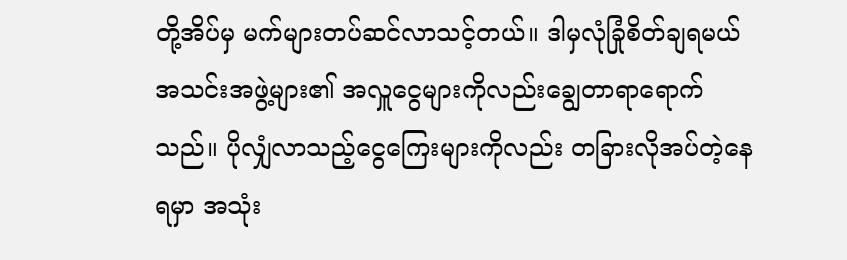တို့အိပ်မှ မက်များတပ်ဆင်လာသင့်တယ်။ ဒါမှလုံခြုံစိတ်ချရမယ် အသင်းအဖွဲ့များ၏ အလှူငွေများကိုလည်းချွေတာရာရောက်သည်။ ပိုလျှံလာသည့်ငွေကြေးများကိုလည်း တခြားလိုအပ်တဲ့နေရမှာ အသုံး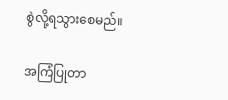စွဲလို့ရသွားစေမည်။

အကြံပြုတာ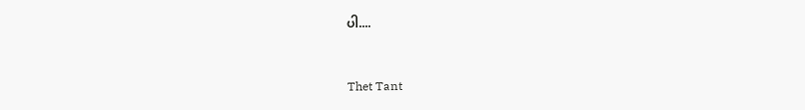ပါ....


Thet Tant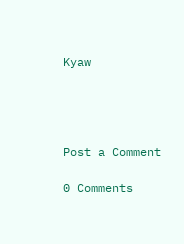Kyaw




Post a Comment

0 Comments